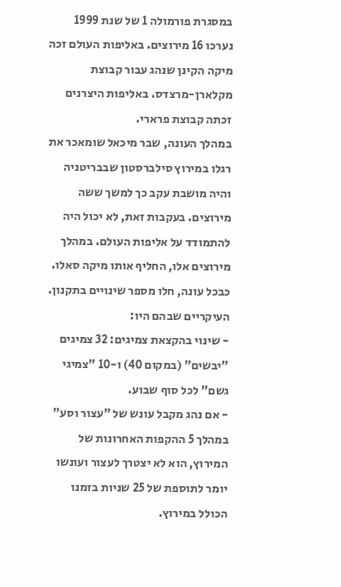במסגרת פורמולה 1 של שנת 1999 נערכו 16 מירוצים. באליפות העולם זכה מיקה הקינן שנהג עבור קבוצת מקלארן-מרצדס. באליפות היצרנים זכתה קבוצת פרארי.
במהלך העונה, שבר מיכאל שומאכר את רגלו במירוץ סילברסטון שבבריטניה והיה מושבת עקב כך למשך ששה מירוצים. בעקבות זאת, לא יכול היה להתמודד על אליפות העולם. במהלך מירוצים אלו, החליף אותו מיקה סאלו.
כבכל עונה, חלו מספר שינויים בתקנון. העיקריים שבהם היו:
- שינוי בהקצאת צמיגים: 32 צמיגים "יבשים" (במקום 40) ו-10 "צמיגי גשם" לכל סוף שבוע.
- אם נהג מקבל עונש של "עצור וסע" במהלך 5 ההקפות האחרונות של המירוץ, הוא לא יצטרך לעצור ועונשו יומר לתוספת של 25 שניות בזמנו הכולל במירוץ.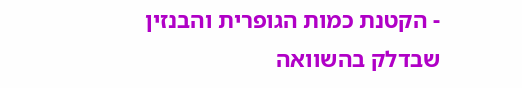- הקטנת כמות הגופרית והבנזין שבדלק בהשוואה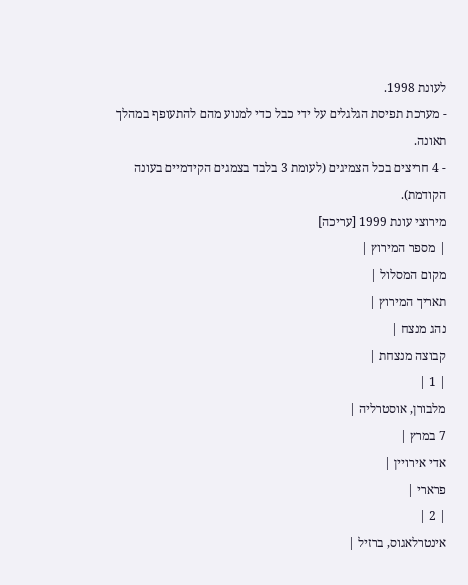לעונת 1998.
- מערכת תפיסת הגלגלים על ידי כבל כדי למנוע מהם להתעופף במהלך תאונה.
- 4 חריצים בכל הצמיגים (לעומת 3 בלבד בצמגים הקידמיים בעונה הקודמת).
מירוצי עונת 1999 [עריכה]
| מספר המירוץ |
מקום המסלול |
תאריך המירוץ |
נהג מנצח |
קבוצה מנצחת |
| 1 |
מלבורן, אוסטרליה |
7 במרץ |
אדי אירויין |
פרארי |
| 2 |
אינטרלאגוס, ברזיל |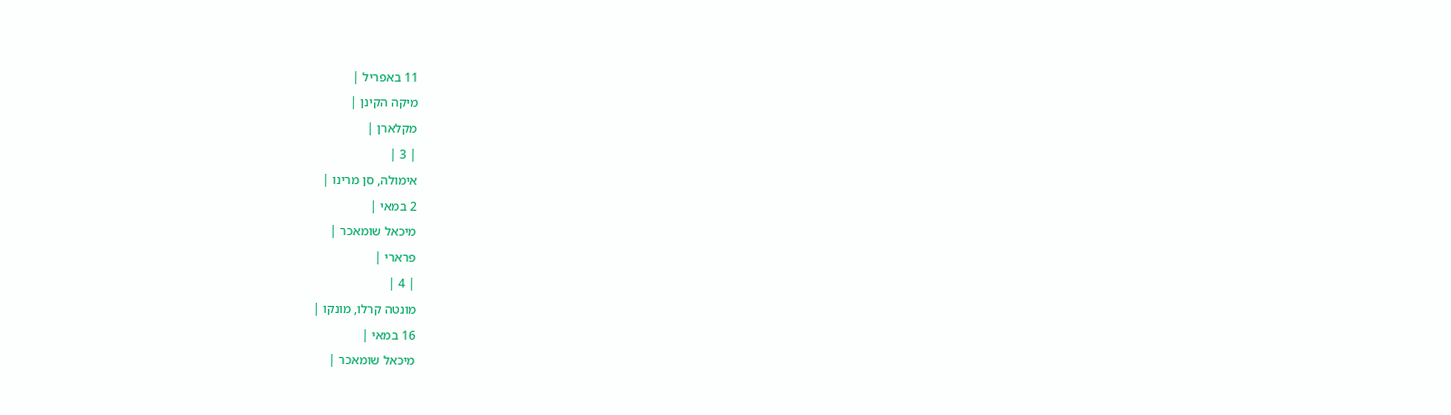11 באפריל |
מיקה הקינן |
מקלארן |
| 3 |
אימולה, סן מרינו |
2 במאי |
מיכאל שומאכר |
פרארי |
| 4 |
מונטה קרלו, מונקו |
16 במאי |
מיכאל שומאכר |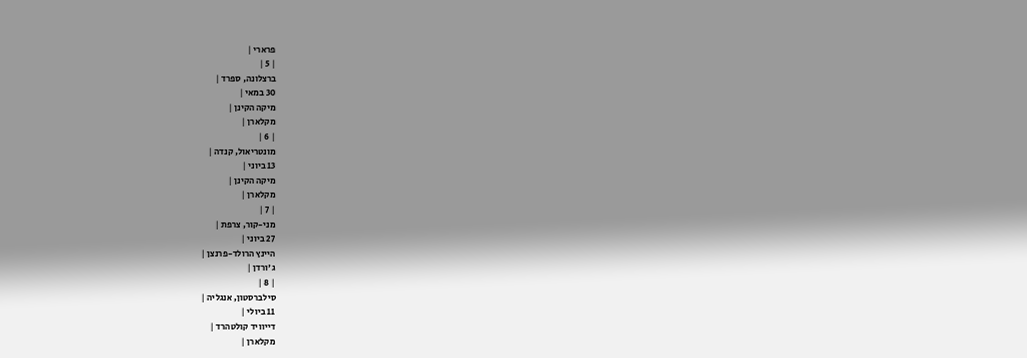פרארי |
| 5 |
ברצלונה, ספרד |
30 במאי |
מיקה הקינן |
מקלארן |
| 6 |
מונטריאול, קנדה |
13 ביוני |
מיקה הקינן |
מקלארן |
| 7 |
מני-קור, צרפת |
27 ביוני |
היינץ הרולד-פרנצן |
ג'ורדן |
| 8 |
סילברסטון, אנגליה |
11 ביולי |
דייוויד קולטהרד |
מקלארן |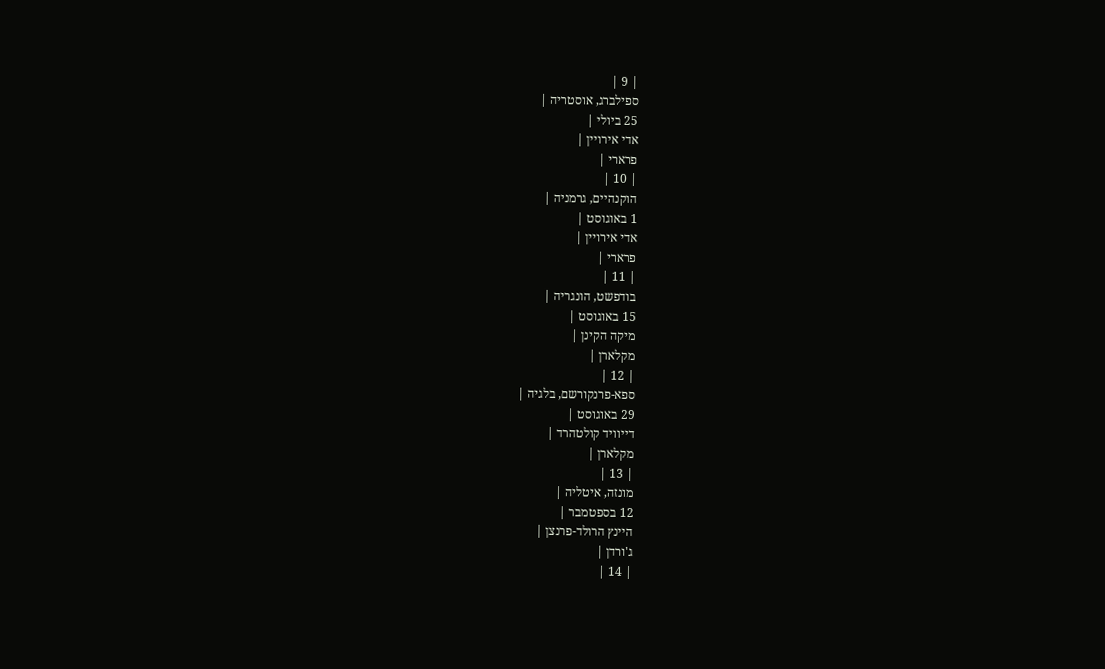| 9 |
ספילברג, אוסטריה |
25 ביולי |
אדי אירויין |
פרארי |
| 10 |
הוקנהיים, גרמניה |
1 באוגוסט |
אדי אירויין |
פרארי |
| 11 |
בודפשט, הונגריה |
15 באוגוסט |
מיקה הקינן |
מקלארן |
| 12 |
ספא-פרנקורשם, בלגיה |
29 באוגוסט |
דייוויד קולטהרד |
מקלארן |
| 13 |
מונזה, איטליה |
12 בספטמבר |
היינץ הרולד-פרנצן |
ג'ורדן |
| 14 |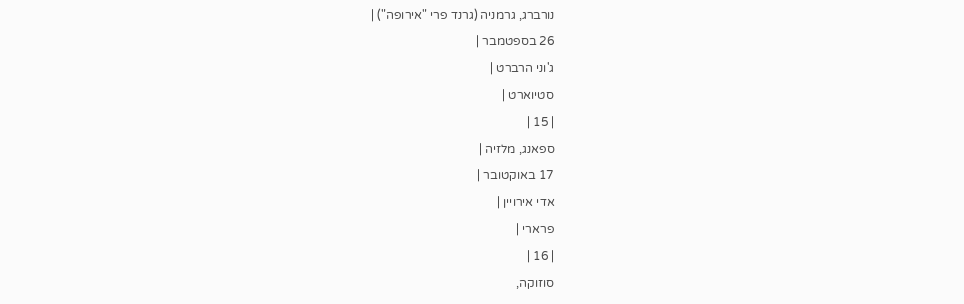נורברג, גרמניה (גרנד פרי "אירופה") |
26 בספטמבר |
ג'וני הרברט |
סטיוארט |
| 15 |
ספאנג, מלזיה |
17 באוקטובר |
אדי אירויין |
פרארי |
| 16 |
סוזוקה,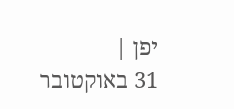יפן |
31 באוקטובר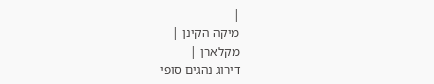|
מיקה הקינן |
מקלארן |
דירוג נהגים סופי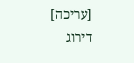[עריכה]
דירוג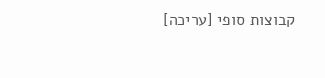קבוצות סופי [עריכה]